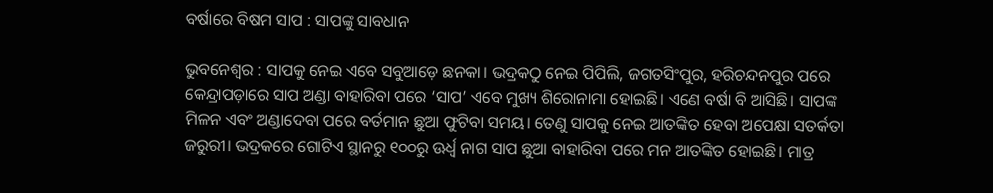ବର୍ଷାରେ ବିଷମ ସାପ : ସାପଙ୍କୁ ସାବଧାନ

ଭୁବନେଶ୍ୱର : ସାପକୁ ନେଇ ଏବେ ସବୁଆଡ଼େ ଛନକା। ଭଦ୍ରକଠୁ ନେଇ ପିପିଲି, ଜଗତସିଂପୁର, ହରିଚନ୍ଦନପୁର ପରେ କେନ୍ଦ୍ରାପଡ଼ାରେ ସାପ ଅଣ୍ଡା ବାହାରିବା ପରେ ‘ସାପ’ ଏବେ ମୁଖ୍ୟ ଶିରୋନାମା ହୋଇଛି। ଏଣେ ବର୍ଷା ବି ଆସିଛି। ସାପଙ୍କ ମିଳନ ଏବଂ ଅଣ୍ଡାଦେବା ପରେ ବର୍ତମାନ ଛୁଆ ଫୁଟିବା ସମୟ। ତେଣୁ ସାପକୁ ନେଇ ଆତଙ୍କିତ ହେବା ଅପେକ୍ଷା ସତର୍କତା ଜରୁରୀ। ଭଦ୍ରକରେ ଗୋଟିଏ ସ୍ଥାନରୁ ୧୦୦ରୁ ଊର୍ଧ୍ୱ ନାଗ ସାପ ଛୁଆ ବାହାରିବା ପରେ ମନ ଆତଙ୍କିତ ହୋଇଛି। ମାତ୍ର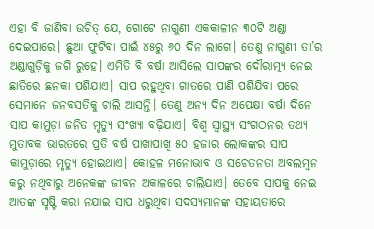ଏହା ବି ଜାଣିବା ଉଚିତ୍‌ ଯେ, ଗୋଟେ ନାଗୁଣୀ ଏକକାଳୀନ ୩୦ଟି ଅଣ୍ଡା ଦେଇପାରେ। ଛୁଆ ଫୁଟିବା ପାଇଁ ୪୫ରୁ ୬୦ ଦିନ ଲାଗେ। ତେଣୁ ନାଗୁଣୀ ତା’ର ଅଣ୍ଡାଗୁଡ଼ିକୁ ଜଗି ରୁହେ। ଏମିତି ବି ବର୍ଷା ଆସିଲେ ସାପଙ୍କର ଦୌରାତ୍ମ୍ୟ ନେଇ ଛାତିରେ ଛନକା ପଶିଯାଏ। ସାପ ରହୁଥିବା ଗାତରେ ପାଣି ପଶିଯିବା ପରେ ସେମାନେ ଜନବସତିକୁ ଚାଲି ଆସନ୍ତି। ତେଣୁ ଅନ୍ୟ ଦିନ ଅପେକ୍ଷା ବର୍ଷା ଦିନେ ସାପ କାମୁଡ଼ା ଜନିତ ମୃତ୍ୟୁ ସଂଖ୍ୟା ବଢ଼ିଯାଏ। ବିଶ୍ୱ ସ୍ୱାସ୍ଥ୍ୟ ସଂଗଠନର ତଥ୍ୟ ମୁତାବକ ଭାରତରେ ପ୍ରତି ବର୍ଷ ପାଖାପାଖି ୫୦ ହଜାର ଲୋକଙ୍କର ସାପ କାମୁଡ଼ାରେ ମୃତ୍ୟୁ ହୋଇଥାଏ। କୋହଳ ମନୋଭାବ ଓ ସଚେତନତା ଅବଲମ୍ବନ କରୁ ନଥିବାରୁ ଅନେକଙ୍କ ଜୀବନ ଅକାଳରେ ଚାଲିଯାଏ। ତେବେ ସାପକୁ ନେଇ ଆତଙ୍କ ସୃଷ୍ଟି କରା ନଯାଇ ସାପ ଧରୁଥିବା ସଦସ୍ୟମାନଙ୍କ ସହାୟତାରେ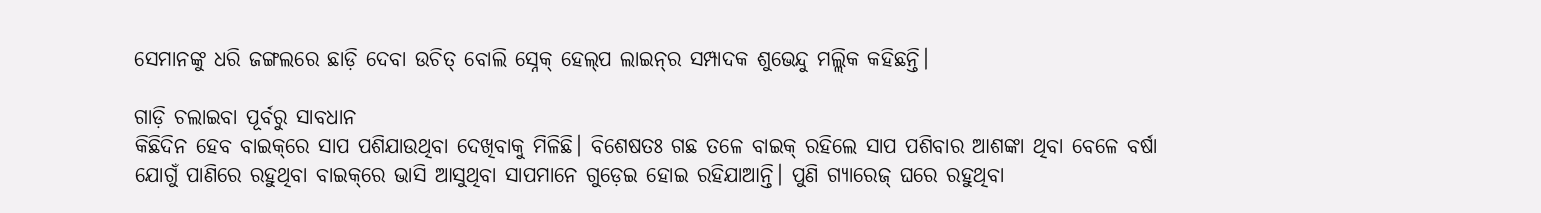ସେମାନଙ୍କୁ ଧରି ଜଙ୍ଗଲରେ ଛାଡ଼ି ଦେବା ଉଚିତ୍‌ ବୋଲି ସ୍ନେକ୍‌ ହେଲ୍‌ପ ଲାଇନ୍‌ର ସମ୍ପାଦକ ଶୁଭେନ୍ଦୁ ମଲ୍ଲିକ କହିଛନ୍ତି।

ଗାଡ଼ି ଚଲାଇବା ପୂର୍ବରୁ ସାବଧାନ
କିଛିଦିନ ହେବ ବାଇକ୍‌ରେ ସାପ ପଶିଯାଉଥିବା ଦେଖିବାକୁ ମିଳିଛି। ବିଶେଷତଃ ଗଛ ତଳେ ବାଇକ୍‌ ରହିଲେ ସାପ ପଶିବାର ଆଶଙ୍କା ଥିବା ବେଳେ ବର୍ଷା ଯୋଗୁଁ ପାଣିରେ ରହୁଥିବା ବାଇକ୍‌ରେ ଭାସି ଆସୁଥିବା ସାପମାନେ ଗୁଡ଼େଇ ହୋଇ ରହିଯାଆନ୍ତି। ପୁଣି ଗ୍ୟାରେଜ୍‌ ଘରେ ରହୁଥିବା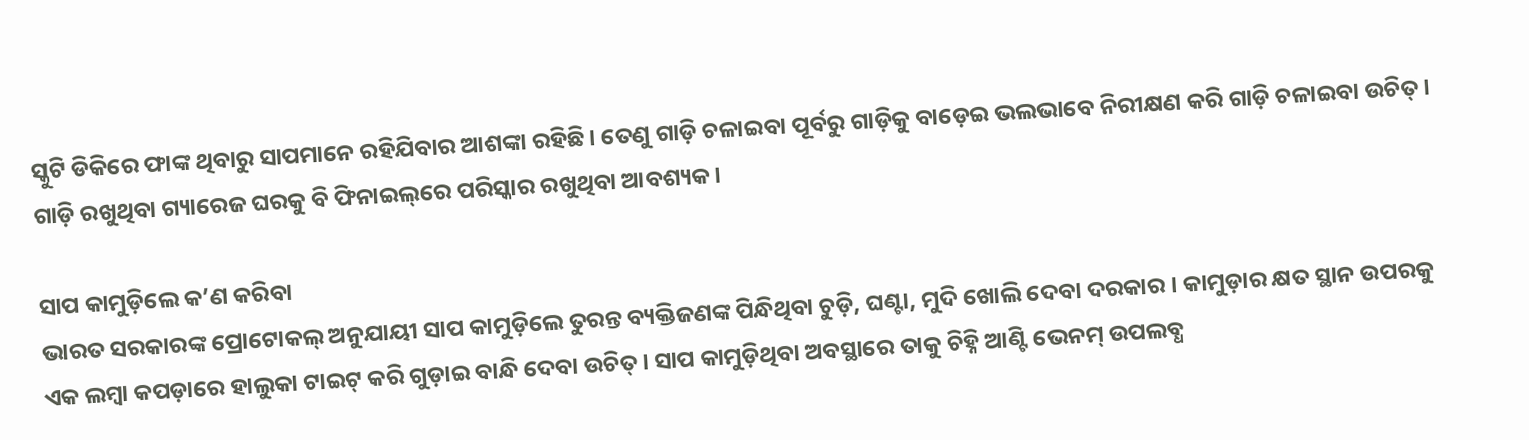ସ୍କୁଟି ଡିକିରେ ଫାଙ୍କ ଥିବାରୁ ସାପମାନେ ରହିଯିବାର ଆଶଙ୍କା ରହିଛି। ତେଣୁ ଗାଡ଼ି ଚଳାଇବା ପୂର୍ବରୁ ଗାଡ଼ିକୁ ବାଡ଼େଇ ଭଲଭାବେ ନିରୀକ୍ଷଣ କରି ଗାଡ଼ି ଚଳାଇବା ଉଚିତ୍‌। ଗାଡ଼ି ରଖୁଥିବା ଗ୍ୟାରେଜ ଘରକୁ ବି ଫିନାଇଲ୍‌ରେ ପରିସ୍କାର ରଖୁଥିବା ଆବଶ୍ୟକ।

ସାପ କାମୁଡ଼ିଲେ କ’ଣ କରିବା
ଭାରତ ସରକାରଙ୍କ ପ୍ରୋଟୋକଲ୍‌ ଅନୁଯାୟୀ ସାପ କାମୁଡ଼ିଲେ ତୁରନ୍ତ ବ୍ୟକ୍ତିଜଣଙ୍କ ପିନ୍ଧିଥିବା ଚୁଡ଼ି, ଘଣ୍ଟା, ମୁଦି ଖୋଲି ଦେବା ଦରକାର। କାମୁଡ଼ାର କ୍ଷତ ସ୍ଥାନ ଉପରକୁ ଏକ ଲମ୍ବା କପଡ଼ାରେ ହାଲୁକା ଟାଇଟ୍‌ କରି ଗୁଡ଼ାଇ ବାନ୍ଧି ଦେବା ଉଚିତ୍‌। ସାପ କାମୁଡ଼ିଥିବା ଅବସ୍ଥାରେ ତାକୁ ଚିହ୍ନି ଆଣ୍ଟି ଭେନମ୍‌ ଉପଲବ୍ଧ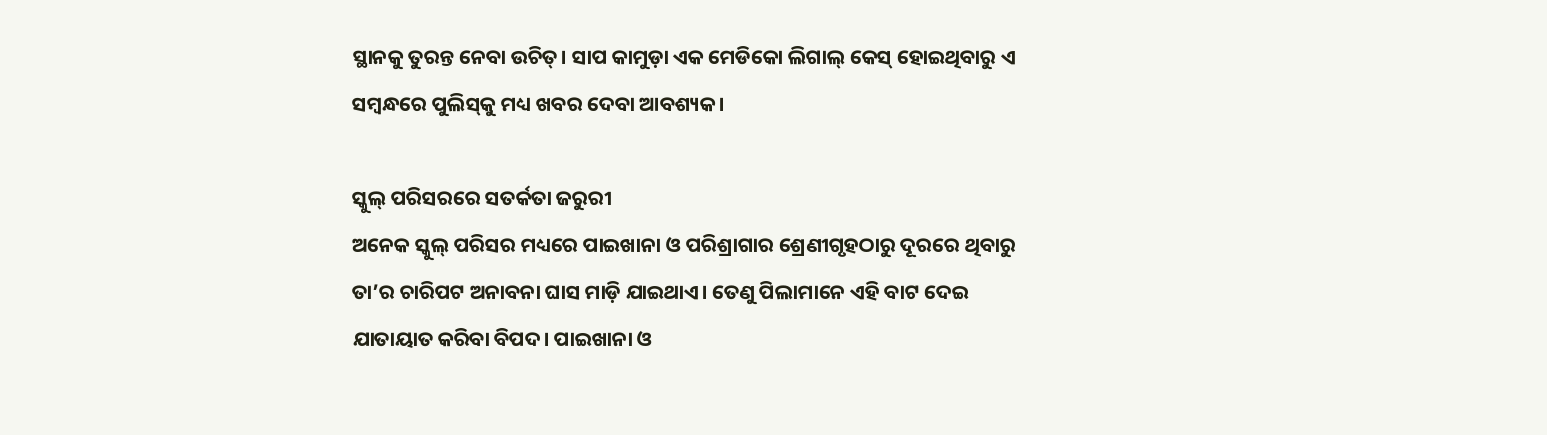ସ୍ଥାନକୁ ତୁରନ୍ତ ନେବା ଉଚିତ୍‌। ସାପ କାମୁଡ଼ା ଏକ ମେଡିକୋ ଲିଗାଲ୍‌ କେସ୍‌ ହୋଇଥିବାରୁ ଏ ସମ୍ବନ୍ଧରେ ପୁଲିସ୍‌କୁ ମଧ୍ୟ ଖବର ଦେବା ଆବଶ୍ୟକ।

ସ୍କୁଲ୍‌ ପରିସରରେ ସତର୍କତା ଜରୁରୀ
ଅନେକ ସ୍କୁଲ୍‌ ପରିସର ମଧ୍ୟରେ ପାଇଖାନା ଓ ପରିଶ୍ରାଗାର ଶ୍ରେଣୀଗୃହଠାରୁ ଦୂରରେ ଥିବାରୁ ତା’ର ଚାରିପଟ ଅନାବନା ଘାସ ମାଡ଼ି ଯାଇଥାଏ। ତେଣୁ ପିଲାମାନେ ଏହି ବାଟ ଦେଇ ଯାତାୟାତ କରିବା ବିପଦ। ପାଇଖାନା ଓ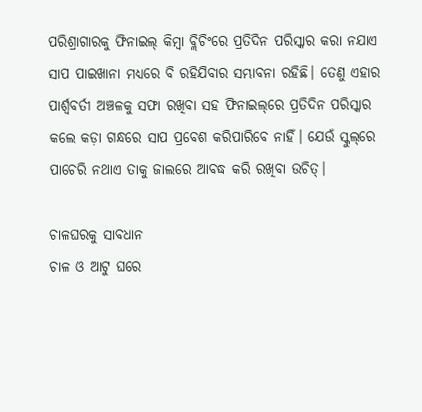ପରିଶ୍ରାଗାରକୁ ଫିନାଇଲ୍‌ କିମ୍ବା ବ୍ଲିଚିଂରେ ପ୍ରତିଦିନ ପରିସ୍କାର କରା ନଯାଏ ସାପ ପାଇଖାନା ମଧ୍ୟରେ ବି ରହିଯିବାର ସମ୍ଭାବନା ରହିଛି। ତେଣୁ ଏହାର ପାର୍ଶ୍ୱବର୍ତୀ ଅଞ୍ଚଳକୁ ସଫା ରଖିବା ସହ ଫିନାଇଲ୍‌ରେ ପ୍ରତିଦିନ ପରିସ୍କାର କଲେ କଡ଼ା ଗନ୍ଧରେ ସାପ ପ୍ରବେଶ କରିପାରିବେ ନାହିଁ। ଯେଉଁ ସ୍କୁଲ୍‌ରେ ପାଚେରି ନଥାଏ ତାକୁ ଜାଲରେ ଆବଦ୍ଧ କରି ରଖିବା ଉଚିତ୍‌।

ଚାଳଘରକୁ ସାବଧାନ
ଚାଳ ଓ ଆଟୁ ଘରେ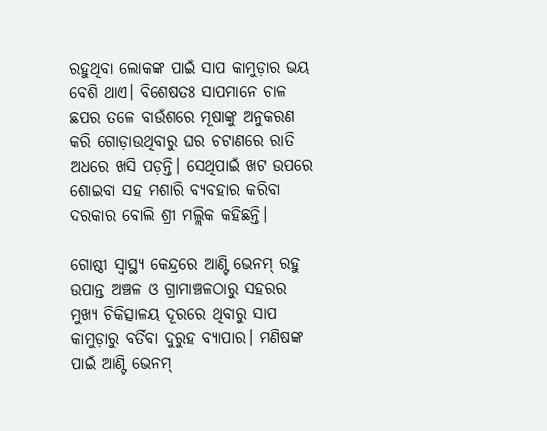ରହୁଥିବା ଲୋକଙ୍କ ପାଇଁ ସାପ କାମୁଡ଼ାର ଭୟ ବେଶି ଥାଏ। ବିଶେଷତଃ ସାପମାନେ ଚାଳ ଛପର ତଳେ ବାଉଁଶରେ ମୂଷାଙ୍କୁ ଅନୁକରଣ କରି ଗୋଡ଼ାଉଥିବାରୁ ଘର ଚଟାଣରେ ରାତି ଅଧରେ ଖସି ପଡ଼ନ୍ତି। ସେଥିପାଇଁ ଖଟ ଉପରେ ଶୋଇବା ସହ ମଶାରି ବ୍ୟବହାର କରିବା ଦରକାର ବୋଲି ଶ୍ରୀ ମଲ୍ଲିକ କହିଛନ୍ତି।

ଗୋଷ୍ଠୀ ସ୍ୱାସ୍ଥ୍ୟ କେନ୍ଦ୍ରରେ ଆଣ୍ଟି ଭେନମ୍‌ ରହୁ
ଉପାନ୍ତ ଅଞ୍ଚଳ ଓ ଗ୍ରାମାଞ୍ଚଳଠାରୁ ସହରର ମୁଖ୍ୟ ଚିକିତ୍ସାଳୟ ଦୂରରେ ଥିବାରୁ ସାପ କାମୁଡ଼ାରୁ ବର୍ତିବା ଦୁରୁହ ବ୍ୟାପାର। ମଣିଷଙ୍କ ପାଇଁ ଆଣ୍ଟି ଭେନମ୍‌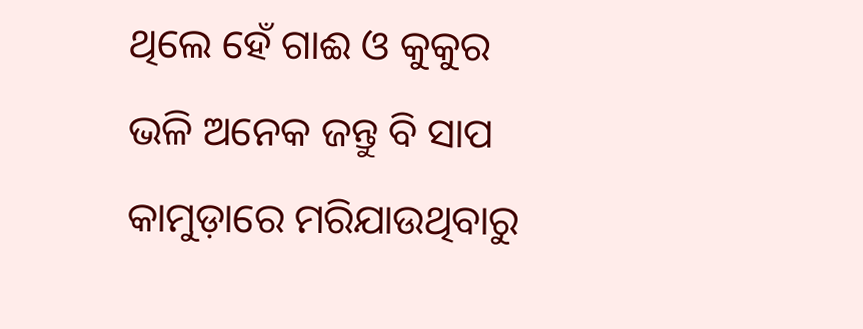ଥିଲେ ହେଁ ଗାଈ ଓ କୁକୁର ଭଳି ଅନେକ ଜନ୍ତୁ ବି ସାପ କାମୁଡ଼ାରେ ମରିଯାଉଥିବାରୁ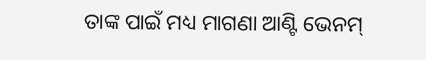ତାଙ୍କ ପାଇଁ ମଧ୍ୟ ମାଗଣା ଆଣ୍ଟି ଭେନମ୍‌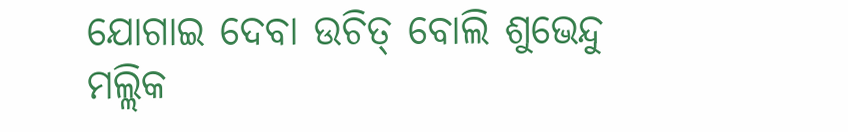ଯୋଗାଇ ଦେବା ଉଚିତ୍‌ ବୋଲି ଶୁଭେନ୍ଦୁ ମଲ୍ଲିକ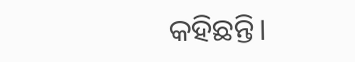କହିଛନ୍ତି।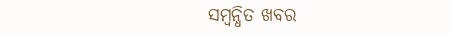ସମ୍ବନ୍ଧିତ ଖବର